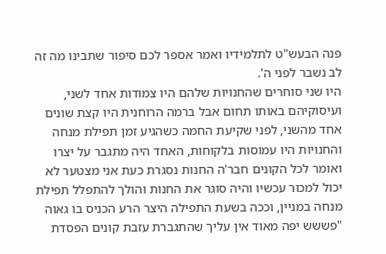פנה הבעש"ט לתלמידיו ואמר אספר לכם סיפור שתבינו מה זה לב נשבר לפני ה'.
היו שני סוחרים שהחנויות שלהם היו צמודות אחד לשני, ועיסוקיהם באותו תחום אבל ברמה הרוחנית היו קצת שונים אחד מהשני, לפני שקיעת החמה כשהגיע זמן תפילת מנחה והחנויות היו עמוסות בלקוחות, האחד היה מתגבר על יצרו ואומר לכל הקונים חבר'ה החנות נסגרת כעת אני מצטער לא יכול למכור עכשיו והיה סוגר את החנות והולך להתפלל תפילת מנחה במניין, וככה בשעת התפילה היצר הרע הכניס בו גאוה "פששש יפה מאוד אין עליך שהתגברת עזבת קונים הפסדת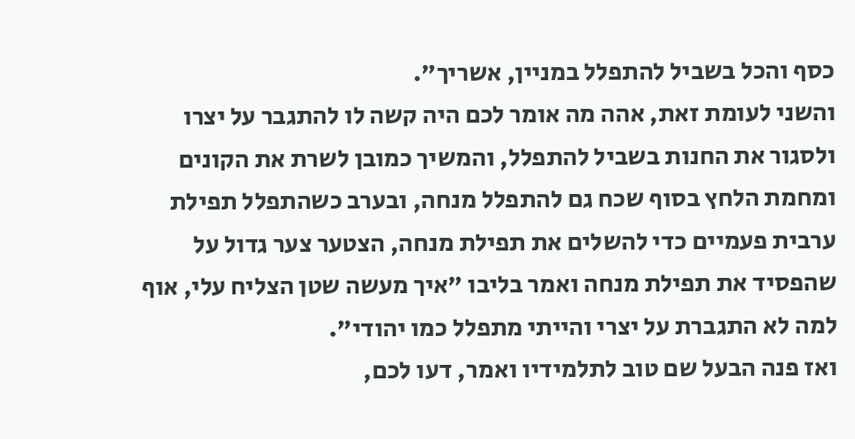כסף והכל בשביל להתפלל במניין, אשריך".
והשני לעומת זאת, אהה מה אומר לכם היה קשה לו להתגבר על יצרו ולסגור את החנות בשביל להתפלל, והמשיך כמובן לשרת את הקונים ומחמת הלחץ בסוף שכח גם להתפלל מנחה, ובערב כשהתפלל תפילת ערבית פעמיים כדי להשלים את תפילת מנחה, הצטער צער גדול על שהפסיד את תפילת מנחה ואמר בליבו "איך מעשה שטן הצליח עלי, אוף למה לא התגברת על יצרי והייתי מתפלל כמו יהודי".
ואז פנה הבעל שם טוב לתלמידיו ואמר, דעו לכם,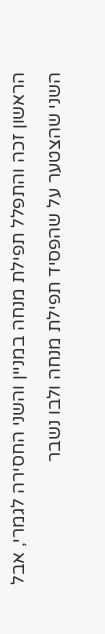הראשון זכה והתפלל תפילת מנחה במניין והשני החסירה לגמרי, אבל השני שהצטער על שהפסיד תפילת מנחה ולבו נשבר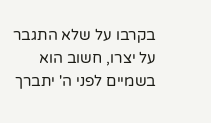בקרבו על שלא התגבר על יצרו, חשוב הוא בשמיים לפני ה' יתברך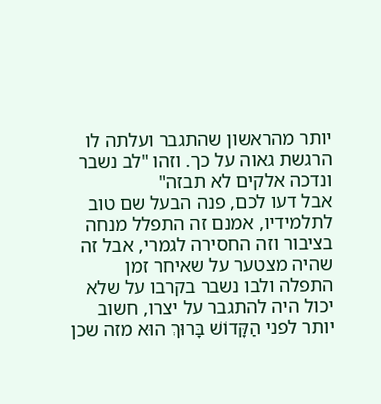יותר מהראשון שהתגבר ועלתה לו הרגשת גאוה על כך. וזהו "לב נשבר ונדכה אלקים לא תבזה"
אבל דעו לכם, פנה הבעל שם טוב לתלמידיו, אמנם זה התפלל מנחה בציבור וזה החסירה לגמרי, אבל זה שהיה מצטער על שאיחר זמן התפלה ולבו נשבר בקרבו על שלא יכול היה להתגבר על יצרו, חשוב יותר לפני הַקָּדוֹשׁ בָּרוּךְ הוּא מזה שכן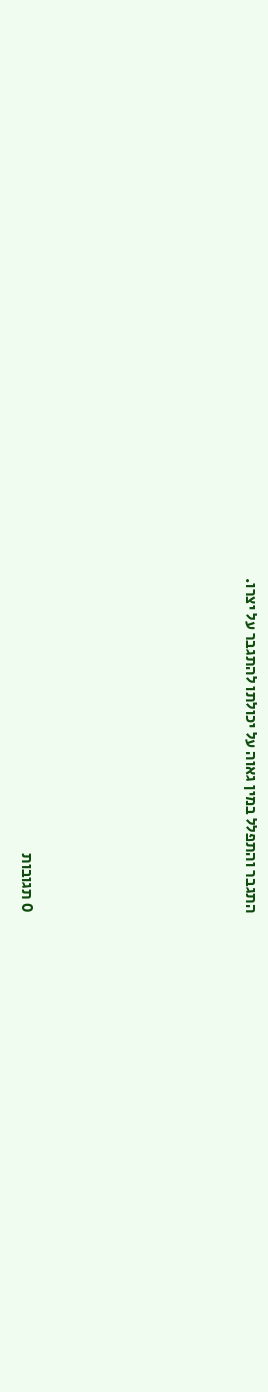התגבר והתפלל במין גאוה על יכולתו להתגבר על יצרו.






0 תגובות